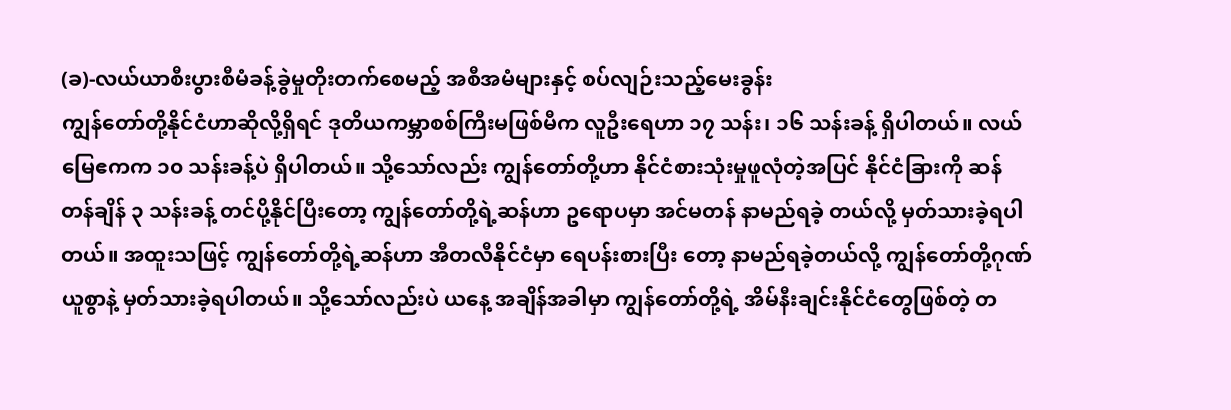(ခ)-လယ်ယာစီးပွားစီမံခန့်ခွဲမှုတိုးတက်စေမည့် အစီအမံများနှင့် စပ်လျဉ်းသည့်မေးခွန်း
ကျွန်တော်တို့နိုင်ငံဟာဆိုလို့ရှိရင် ဒုတိယကမ္ဘာစစ်ကြီးမဖြစ်မီက လူဦးရေဟာ ၁၇ သန်း၊ ၁၆ သန်းခန့် ရှိပါတယ်။ လယ်မြေဧကက ၁၀ သန်းခန့်ပဲ ရှိပါတယ်။ သို့သော်လည်း ကျွန်တော်တို့ဟာ နိုင်ငံစားသုံးမှုဖူလုံတဲ့အပြင် နိုင်ငံခြားကို ဆန်တန်ချိန် ၃ သန်းခန့် တင်ပို့နိုင်ပြီးတော့ ကျွန်တော်တို့ရဲ့ဆန်ဟာ ဥရောပမှာ အင်မတန် နာမည်ရခဲ့ တယ်လို့ မှတ်သားခဲ့ရပါတယ်။ အထူးသဖြင့် ကျွန်တော်တို့ရဲ့ဆန်ဟာ အီတလီနိုင်ငံမှာ ရေပန်းစားပြီး တော့ နာမည်ရခဲ့တယ်လို့ ကျွန်တော်တို့ဂုဏ်ယူစွာနဲ့ မှတ်သားခဲ့ရပါတယ်။ သို့သော်လည်းပဲ ယနေ့ အချိန်အခါမှာ ကျွန်တော်တို့ရဲ့ အိမ်နီးချင်းနိုင်ငံတွေဖြစ်တဲ့ တ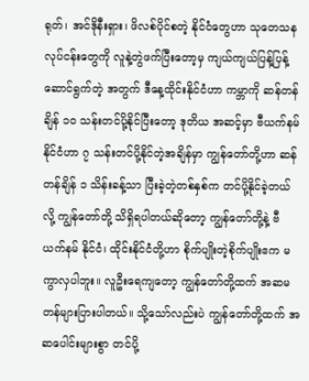ရုတ်၊ အင်ဒိုနီးရှား၊ ဖိလစ်ပိုင်စတဲ့ နိုင်ငံတွေဟာ သုတေသနလုပ်ငန်းတွေကို လူနဲ့တွဲဖက်ပြီးတော့မှ ကျယ်ကျယ်ပြန့်ပြန့် ဆောင်ရွက်တဲ့ အတွက် ဒီနေ့ထိုင်းနိုင်ငံဟာ ကမ္ဘာကို ဆန်တန်ချိန် ၁၀ သန်းတင်ပို့နိုင်ပြီးတော့ ဒုတိယ အဆင့်မှာ ဗီယက်နမ်နိုင်ငံဟာ ၇ သန်းတင်ပို့နိုင်တဲ့အချိန်မှာ ကျွန်တော်တို့ဟာ ဆန်တန်ချိန် ၁ သိန်းခန့်သာ ပြီးခဲ့တဲ့တစ်နှစ်က တင်ပို့နိုင်ခဲ့တယ်လို့ ကျွန်တော်တို့ သိရှိရပါတယ်ဆိုတော့ ကျွန်တော်တို့နဲ့ ဗီယက်နမ် နိုင်ငံ၊ ထိုင်းနိုင်ငံတို့ဟာ စိုက်ပျိုးတဲ့စိုက်ပျိုးဧက မကွာလှပါဘူး။ လူဦးရေကျတော့ ကျွန်တော်တို့ထက် အဆမတန်များပြားပါတယ်။ သို့သော်လည်းပဲ ကျွန်တော်တို့ထက် အဆပေါင်းများစွာ တင်ပို့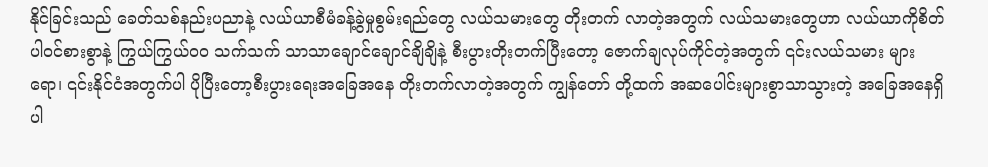နိုင်ခြင်းသည် ခေတ်သစ်နည်းပညာနဲ့ လယ်ယာစီမံခန့်ခွဲမှုစွမ်းရည်တွေ လယ်သမားတွေ တိုးတက် လာတဲ့အတွက် လယ်သမားတွေဟာ လယ်ယာကိုစိတ်ပါဝင်စားစွာနဲ့ ကြွယ်ကြွယ်ဝဝ သက်သက် သာသာချောင်ချောင်ချိချိနဲ့ စီးပွားတိုးတက်ပြီးတော့ ဇောက်ချလုပ်ကိုင်တဲ့အတွက် ၎င်းလယ်သမား များရော၊ ၎င်းနိုင်ငံအတွက်ပါ ပိုပြီးတော့စီးပွားရေးအခြေအနေ တိုးတက်လာတဲ့အတွက် ကျွန်တော် တို့ထက် အဆပေါင်းများစွာသာသွားတဲ့ အခြေအနေရှိပါ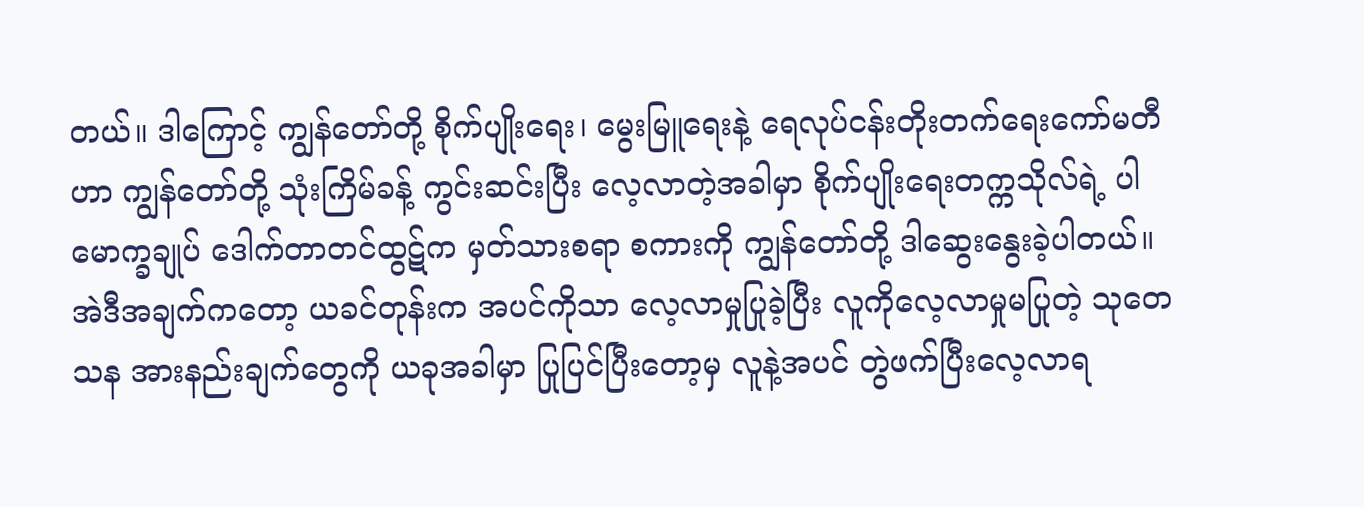တယ်။ ဒါကြောင့် ကျွန်တော်တို့ စိုက်ပျိုးရေး၊ မွေးမြူရေးနဲ့ ရေလုပ်ငန်းတိုးတက်ရေးကော်မတီဟာ ကျွန်တော်တို့ သုံးကြိမ်ခန့် ကွင်းဆင်းပြီး လေ့လာတဲ့အခါမှာ စိုက်ပျိုးရေးတက္ကသိုလ်ရဲ့ ပါမောက္ခချုပ် ဒေါက်တာတင်ထွဋ်က မှတ်သားစရာ စကားကို ကျွန်တော်တို့ ဒါဆွေးနွေးခဲ့ပါတယ်။ အဲဒီအချက်ကတော့ ယခင်တုန်းက အပင်ကိုသာ လေ့လာမှုပြုခဲ့ပြီး လူကိုလေ့လာမှုမပြုတဲ့ သုတေသန အားနည်းချက်တွေကို ယခုအခါမှာ ပြုပြင်ပြီးတော့မှ လူနဲ့အပင် တွဲဖက်ပြီးလေ့လာရ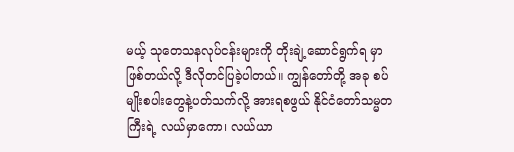မယ့် သုတေသနလုပ်ငန်းများကို တိုးချဲ့ဆောင်ရွက်ရ မှာဖြစ်တယ်လို့ ဒီလိုတင်ပြခဲ့ပါတယ်။ ကျွန်တော်တို့ အခု စပ်မျိုးစပါးတွေနဲ့ပတ်သက်လို့ အားရစဖွယ် နိုင်ငံတော်သမ္မတကြီးရဲ့ လယ်မှာကော၊ လယ်ယာ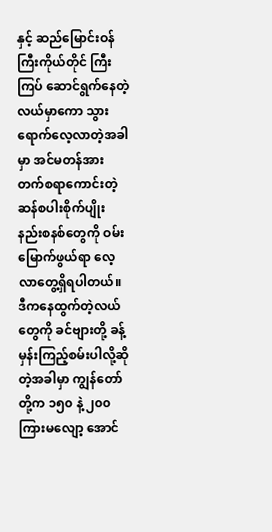နှင့် ဆည်မြောင်းဝန်ကြီးကိုယ်တိုင် ကြီးကြပ် ဆောင်ရွက်နေတဲ့လယ်မှာကော သွားရောက်လေ့လာတဲ့အခါမှာ အင်မတန်အားတက်စရာကောင်းတဲ့ ဆန်စပါးစိုက်ပျိုးနည်းစနစ်တွေကို ဝမ်းမြောက်ဖွယ်ရာ လေ့လာတွေ့ရှိရပါတယ်။ ဒီကနေထွက်တဲ့လယ် တွေကို ခင်ဗျားတို့ ခန့်မှန်းကြည့်စမ်းပါလို့ဆိုတဲ့အခါမှာ ကျွန်တော်တို့က ၁၅၀ နဲ့ ၂၀၀ ကြားမလျော့ အောင်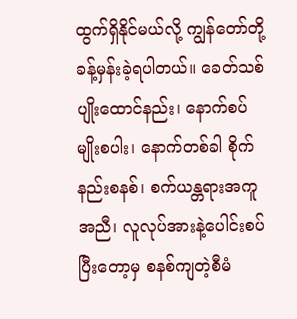ထွက်ရှိနိုင်မယ်လို့ ကျွန်တော်တို့ ခန့်မှန်းခဲ့ရပါတယ်။ ခေတ်သစ်ပျိုးထောင်နည်း၊ နောက်စပ် မျိုးစပါး၊ နောက်တစ်ခါ စိုက်နည်းစနစ်၊ စက်ယန္တရားအကူအညီ၊ လူလုပ်အားနဲ့ပေါင်းစပ်ပြီးတော့မှ စနစ်ကျတဲ့စီမံ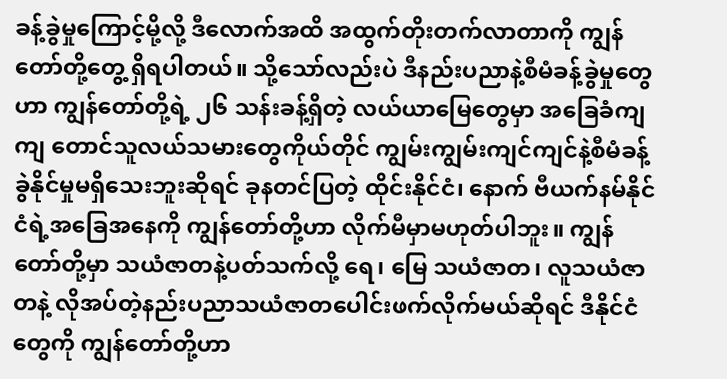ခန့်ခွဲမှုကြောင့်မို့လို့ ဒီလောက်အထိ အထွက်တိုးတက်လာတာကို ကျွန်တော်တို့တွေ့ ရှိရပါတယ်။ သို့သော်လည်းပဲ ဒီနည်းပညာနဲ့စီမံခန့်ခွဲမှုတွေဟာ ကျွန်တော်တို့ရဲ့ ၂၆ သန်းခန့်ရှိတဲ့ လယ်ယာမြေတွေမှာ အခြေခံကျကျ တောင်သူလယ်သမားတွေကိုယ်တိုင် ကျွမ်းကျွမ်းကျင်ကျင်နဲ့စီမံခန့် ခွဲနိုင်မှုမရှိသေးဘူးဆိုရင် ခုနတင်ပြတဲ့ ထိုင်းနိုင်ငံ၊ နောက် ဗီယက်နမ်နိုင်ငံရဲ့အခြေအနေကို ကျွန်တော်တို့ဟာ လိုက်မီမှာမဟုတ်ပါဘူး။ ကျွန်တော်တို့မှာ သယံဇာတနဲ့ပတ်သက်လို့ ရေ၊ မြေ သယံဇာတ၊ လူသယံဇာတနဲ့ လိုအပ်တဲ့နည်းပညာသယံဇာတပေါင်းဖက်လိုက်မယ်ဆိုရင် ဒီနိုင်ငံတွေကို ကျွန်တော်တို့ဟာ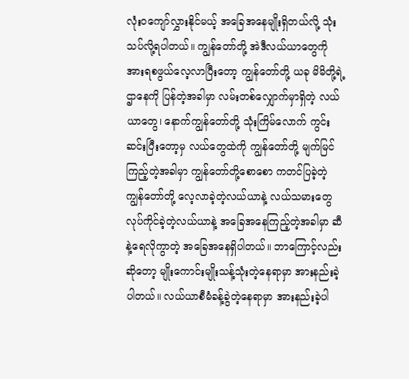လုံးဝကျော်လွှားနိုင်မယ့် အခြေအနေမျိုးရှိတယ်လို့ သုံးသပ်လို့ရပါတယ်။ ကျွန်တော်တို့ အဲဒီလယ်ယာတွေကို အားရစဖွယ်လေ့လာပြီးတော့ ကျွန်တော်တို့ ယခု မိမိတို့ရဲ့ဌာနေကို ပြန်တဲ့အခါမှာ လမ်းတစ်လျှောက်မှာရှိတဲ့ လယ်ယာတွေ၊ နောက်ကျွန်တော်တို့ သုံးကြိမ်လောက် ကွင်းဆင်းပြီးတော့မှ လယ်တွေထဲကို ကျွန်တော်တို့ မျက်မြင်ကြည့်တဲ့အခါမှာ ကျွန်တော်တို့စောစော ကတင်ပြခဲ့တဲ့ ကျွန်တော်တို့ လေ့လာခဲ့တဲ့လယ်ယာနဲ့ လယ်သမားတွေ လုပ်ကိုင်ခဲ့တဲ့လယ်ယာနဲ့ အခြေအနေကြည့်တဲ့အခါမှာ ဆီနဲ့ရေလိုကွာတဲ့ အခြေအနေရှိပါတယ်။ ဘာကြောင့်လည်းဆိုတော့ မျိုးကောင်းမျိုးသန့်သုံးတဲ့နေရာမှာ အားနည်းခဲ့ပါတယ်။ လယ်ယာစီမံခန့်ခွဲတဲ့နေရာမှာ အားနည်းခဲ့ပါ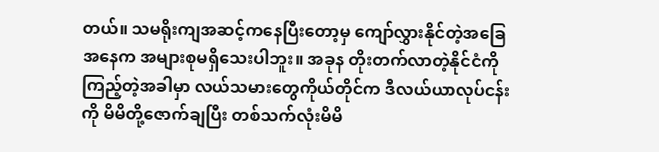တယ်။ သမရိုးကျအဆင့်ကနေပြီးတော့မှ ကျော်လွှားနိုင်တဲ့အခြေအနေက အများစုမရှိသေးပါဘူး။ အခုန တိုးတက်လာတဲ့နိုင်ငံကို ကြည့်တဲ့အခါမှာ လယ်သမားတွေကိုယ်တိုင်က ဒီလယ်ယာလုပ်ငန်းကို မိမိတို့ဇောက်ချပြီး တစ်သက်လုံးမိမိ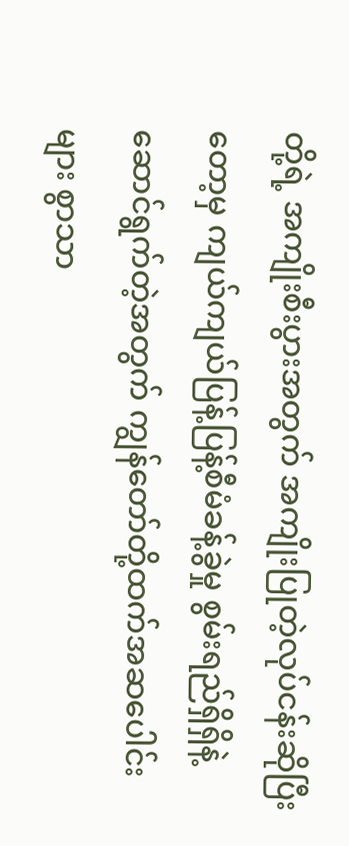တို့ရဲ့ အကျိုးစီးပွားအတွက် အကျိုးပြုတဲ့လုပ်ငန်းဆိုပြီးတော့မှ ကျယ်ကျယ်ပြန့်ပြန့်စီမံခန့်ခွဲမှု စွမ်းရည်ရှိရှိနဲ့ဆောင်ရွက်တဲ့အတွက် ကျွန်တော်တို့ထက်အဆပေါင်းများ စွာသာ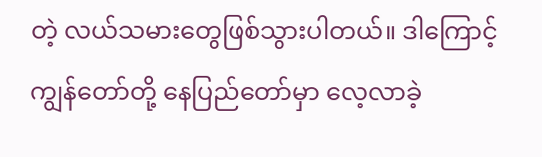တဲ့ လယ်သမားတွေဖြစ်သွားပါတယ်။ ဒါကြောင့် ကျွန်တော်တို့ နေပြည်တော်မှာ လေ့လာခဲ့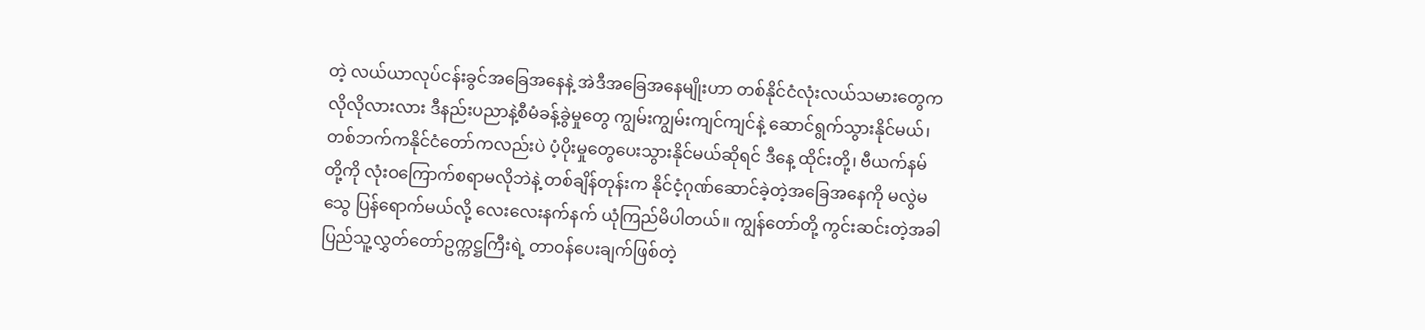တဲ့ လယ်ယာလုပ်ငန်းခွင်အခြေအနေနဲ့ အဲဒီအခြေအနေမျိုးဟာ တစ်နိုင်ငံလုံးလယ်သမားတွေက လိုလိုလားလား ဒီနည်းပညာနဲ့စီမံခန့်ခွဲမှုတွေ ကျွမ်းကျွမ်းကျင်ကျင်နဲ့ ဆောင်ရွက်သွားနိုင်မယ်၊ တစ်ဘက်ကနိုင်ငံတော်ကလည်းပဲ ပံ့ပိုးမှုတွေပေးသွားနိုင်မယ်ဆိုရင် ဒီနေ့ ထိုင်းတို့၊ ဗီယက်နမ်တို့ကို လုံးဝကြောက်စရာမလိုဘဲနဲ့ တစ်ချိန်တုန်းက နိုင်ငံ့ဂုဏ်ဆောင်ခဲ့တဲ့အခြေအနေကို မလွဲမသွေ ပြန်ရောက်မယ်လို့ လေးလေးနက်နက် ယုံကြည်မိပါတယ်။ ကျွန်တော်တို့ ကွင်းဆင်းတဲ့အခါ ပြည်သူ့လွှတ်တော်ဥက္ကဋ္ဌကြီးရဲ့ တာဝန်ပေးချက်ဖြစ်တဲ့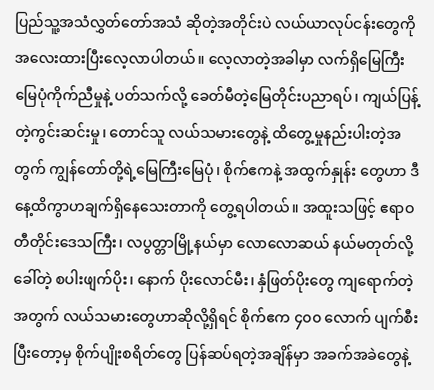ပြည်သူ့အသံလွှတ်တော်အသံ ဆိုတဲ့အတိုင်းပဲ လယ်ယာလုပ်ငန်းတွေကို အလေးထားပြီးလေ့လာပါတယ်။ လေ့လာတဲ့အခါမှာ လက်ရှိမြေကြီး မြေပုံကိုက်ညီမှုနဲ့ ပတ်သက်လို့ ခေတ်မီတဲ့မြေတိုင်းပညာရပ်၊ ကျယ်ပြန့်တဲ့ကွင်းဆင်းမှု၊ တောင်သူ လယ်သမားတွေနဲ့ ထိတွေ့မှုနည်းပါးတဲ့အတွက် ကျွန်တော်တို့ရဲ့မြေကြီးမြေပုံ၊ စိုက်ဧကနဲ့ အထွက်နှုန်း တွေဟာ ဒီနေ့ထိကွာဟချက်ရှိနေသေးတာကို တွေ့ရပါတယ်။ အထူးသဖြင့် ဧရာဝတီတိုင်းဒေသကြီး၊ လပွတ္တာမြို့နယ်မှာ လောလောဆယ် နယ်မတုတ်လို့ခေါ်တဲ့ စပါးဖျက်ပိုး၊ နောက် ပိုးလောင်မီး၊ နှံဖြတ်ပိုးတွေ ကျရောက်တဲ့အတွက် လယ်သမားတွေဟာဆိုလို့ရှိရင် စိုက်ဧက ၄၀၀ လောက် ပျက်စီးပြီးတော့မှ စိုက်ပျိုးစရိတ်တွေ ပြန်ဆပ်ရတဲ့အချိန်မှာ အခက်အခဲတွေနဲ့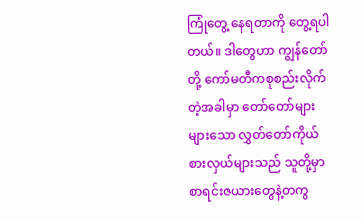ကြုံတွေ့ နေရတာကို တွေ့ရပါတယ်။ ဒါတွေဟာ ကျွန်တော်တို့ ကော်မတီကစုစည်းလိုက်တဲ့အခါမှာ တော်တော်များများသော လွှတ်တော်ကိုယ်စားလှယ်များသည် သူတို့မှာစာရင်းဇယားတွေနဲ့တကွ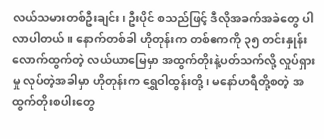လယ်သမားတစ်ဦးချင်း၊ ဦးပိုင် စသည်ဖြင့် ဒီလိုအခက်အခဲတွေ ပါလာပါတယ်။ နောက်တစ်ခါ ဟိုတုန်းက တစ်ဧကကို ၃၅ တင်းနှုန်း လောက်ထွက်တဲ့ လယ်ယာမြေမှာ အထွက်တိုးနဲ့ပတ်သက်လို့ လှုပ်ရှားမှု လုပ်တဲ့အခါမှာ ဟိုတုန်းက ရွှေဝါထွန်းတို့၊ မနော်ဟရီတို့စတဲ့ အထွက်တိုးစပါးတွေ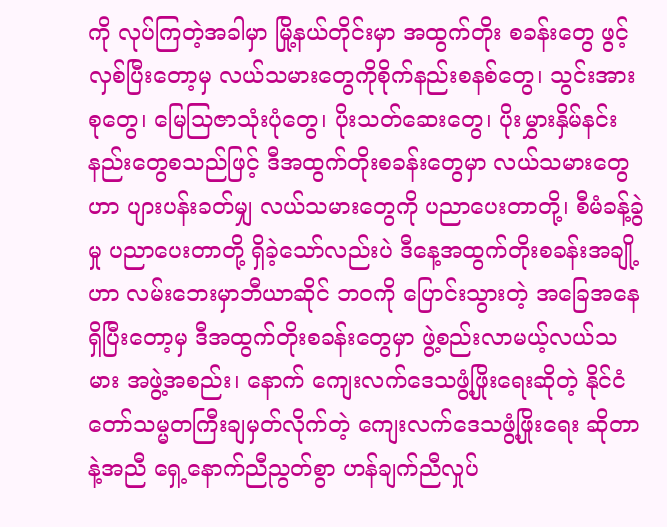ကို လုပ်ကြတဲ့အခါမှာ မြို့နယ်တိုင်းမှာ အထွက်တိုး စခန်းတွေ ဖွင့်လှစ်ပြီးတော့မှ လယ်သမားတွေကိုစိုက်နည်းစနစ်တွေ၊ သွင်းအားစုတွေ၊ မြေသြဇာသုံးပုံတွေ၊ ပိုးသတ်ဆေးတွေ၊ ပိုးမွှားနှိမ်နင်းနည်းတွေစသည်ဖြင့် ဒီအထွက်တိုးစခန်းတွေမှာ လယ်သမားတွေဟာ ပျားပန်းခတ်မျှ လယ်သမားတွေကို ပညာပေးတာတို့၊ စီမံခန့်ခွဲမှု ပညာပေးတာတို့ ရှိခဲ့သော်လည်းပဲ ဒီနေ့အထွက်တိုးစခန်းအချို့ဟာ လမ်းဘေးမှာဘီယာဆိုင် ဘဝကို ပြောင်းသွားတဲ့ အခြေအနေရှိပြီးတော့မှ ဒီအထွက်တိုးစခန်းတွေမှာ ဖွဲ့စည်းလာမယ့်လယ်သမား အဖွဲ့အစည်း၊ နောက် ကျေးလက်ဒေသဖွံ့ဖြိုးရေးဆိုတဲ့ နိုင်ငံတော်သမ္မတကြီးချမှတ်လိုက်တဲ့ ကျေးလက်ဒေသဖွံ့ဖြိုးရေး ဆိုတာနဲ့အညီ ရှေ့နောက်ညီညွတ်စွာ ဟန်ချက်ညီလှုပ်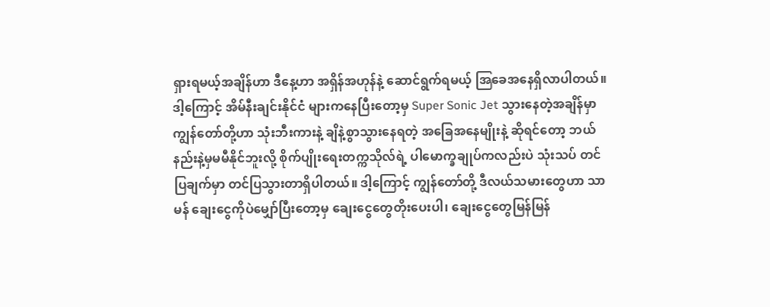ရှားရမယ့်အချိန်ဟာ ဒီနေ့ဟာ အရှိန်အဟုန်နဲ့ ဆောင်ရွက်ရမယ့် အြခေအနေရှိလာပါတယ်။ ဒါ့ကြောင့် အိမ်နီးချင်းနိုင်ငံ များကနေပြီးတော့မှ Super Sonic Jet သွားနေတဲ့အချိန်မှာ ကျွန်တော်တို့ဟာ သုံးဘီးကားနဲ့ ချိနဲ့စွာသွားနေရတဲ့ အခြေအနေမျိုးနဲ့ ဆိုရင်တော့ ဘယ်နည်းနဲ့မှမမီနိုင်ဘူးလို့ စိုက်ပျိုးရေးတက္ကသိုလ်ရဲ့ ပါမောက္ခချုပ်ကလည်းပဲ သုံးသပ် တင်ပြချက်မှာ တင်ပြသွားတာရှိပါတယ်။ ဒါ့ကြောင့် ကျွန်တော်တို့ ဒီလယ်သမားတွေဟာ သာမန် ချေးငွေကိုပဲမျှော်ပြီးတော့မှ ချေးငွေတွေတိုးပေးပါ၊ ချေးငွေတွေမြန်မြန်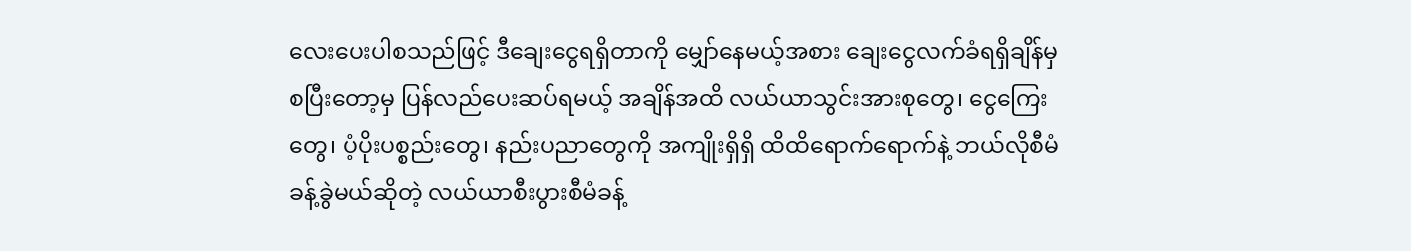လေးပေးပါစသည်ဖြင့် ဒီချေးငွေရရှိတာကို မျှော်နေမယ့်အစား ချေးငွေလက်ခံရရှိချိန်မှစပြီးတော့မှ ပြန်လည်ပေးဆပ်ရမယ့် အချိန်အထိ လယ်ယာသွင်းအားစုတွေ၊ ငွေကြေးတွေ၊ ပံ့ပိုးပစ္စည်းတွေ၊ နည်းပညာတွေကို အကျိုးရှိရှိ ထိထိရောက်ရောက်နဲ့ ဘယ်လိုစီမံခန့်ခွဲမယ်ဆိုတဲ့ လယ်ယာစီးပွားစီမံခန့်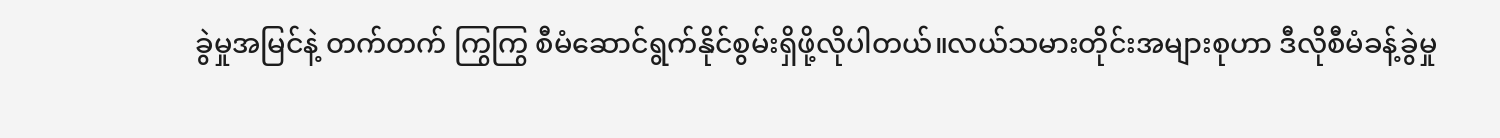ခွဲမှုအမြင်နဲ့ တက်တက် ကြွကြွ စီမံဆောင်ရွက်နိုင်စွမ်းရှိဖို့လိုပါတယ်။လယ်သမားတိုင်းအများစုဟာ ဒီလိုစီမံခန့်ခွဲမှု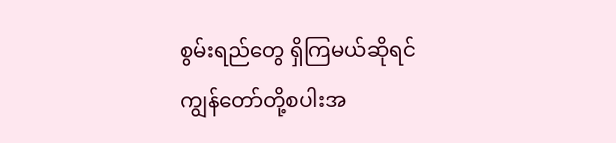စွမ်းရည်တွေ ရှိကြမယ်ဆိုရင် ကျွန်တော်တို့စပါးအ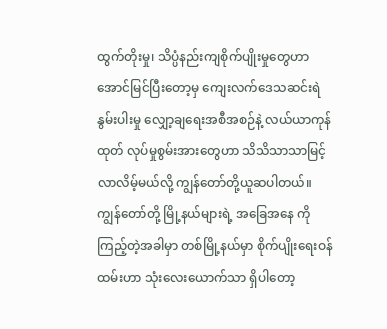ထွက်တိုးမှု၊ သိပ္ပံနည်းကျစိုက်ပျိုးမှုတွေဟာ အောင်မြင်ပြီးတော့မှ ကျေးလက်ဒေသဆင်းရဲနွမ်းပါးမှု လျှော့ချရေးအစီအစဉ်နဲ့ လယ်ယာကုန်ထုတ် လုပ်မှုစွမ်းအားတွေဟာ သိသိသာသာမြင့်လာလိမ့်မယ်လို့ ကျွန်တော်တို့ယူဆပါတယ်။ကျွန်တော်တို့ မြို့နယ်များရဲ့ အခြေအနေ ကို ကြည့်တဲ့အခါမှာ တစ်မြို့နယ်မှာ စိုက်ပျိုးရေးဝန်ထမ်းဟာ သုံးလေးယောက်သာ ရှိပါတော့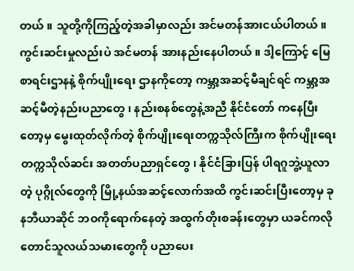တယ်။ သူတို့ကိုကြည့်တဲ့အခါမှာလည်း အင်မတန်အားငယ်ပါတယ်။ ကွင်းဆင်းမှုလည်းပဲ အင်မတန် အားနည်းနေပါတယ်။ ဒါ့ကြောင့် မြေစာရင်းဌာနနဲ့ စိုက်ပျိုးရေး ဌာနကိုတော့ ကမ္ဘာ့အဆင့်မီချင်ရင် ကမ္ဘာ့အဆင့်မီတဲ့နည်းပညာတွေ၊ နည်းစနစ်တွေနဲ့အညီ နိုင်ငံတော် ကနေပြီးတော့မှ မွေးထုတ်လိုက်တဲ့ စိုက်ပျိုးရေးတက္ကသိုလ်ကြီးက စိုက်ပျိုးရေးတက္ကသိုလ်ဆင်း အတတ်ပညာရှင်တွေ၊ နိုင်ငံခြားပြန် ပါရဂူဘွဲ့ယူလာတဲ့ ပုဂ္ဂိုလ်တွေကို မြို့နယ်အဆင့်လောက်အထိ ကွင်းဆင်းပြီးတော့မှ ခုနဘီယာဆိုင် ဘဝကိုရောက်နေတဲ့ အထွက်တိုးစခန်းတွေမှာ ယခင်ကလို တောင်သူလယ်သမားတွေကို ပညာပေး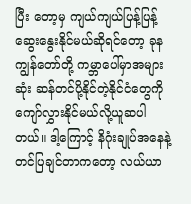ပြီး တော့မှ ကျယ်ကျယ်ပြန့်ပြန့်ဆွေးနွေးနိုင်မယ်ဆိုရင်တော့ ခုန ကျွန်တော်တို့ ကမ္ဘာပေါ်မှာအများဆုံး ဆန်တင်ပို့နိုင်တဲ့နိုင်ငံတွေကို ကျော်လွှားနိုင်မယ်လို့ယူဆပါတယ်။ ဒါ့ကြောင့် နိဂုံးချုပ်အနေနဲ့ တင်ပြချင်တာကတော့ လယ်ယာ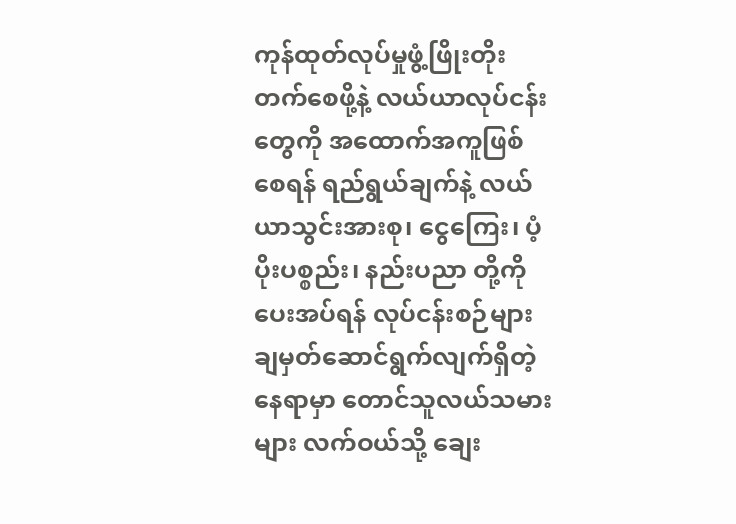ကုန်ထုတ်လုပ်မှုဖွံ့ဖြိုးတိုးတက်စေဖို့နဲ့ လယ်ယာလုပ်ငန်းတွေကို အထောက်အကူဖြစ်စေရန် ရည်ရွယ်ချက်နဲ့ လယ်ယာသွင်းအားစု၊ ငွေကြေး၊ ပံ့ပိုးပစ္စည်း၊ နည်းပညာ တို့ကို ပေးအပ်ရန် လုပ်ငန်းစဉ်များချမှတ်ဆောင်ရွက်လျက်ရှိတဲ့နေရာမှာ တောင်သူလယ်သမားများ လက်ဝယ်သို့ ချေး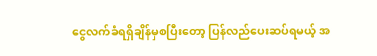ငွေလက်ခံရရှိချိန်မှစပြီးတော့ ပြန်လည်ပေးဆပ်ရမယ့် အ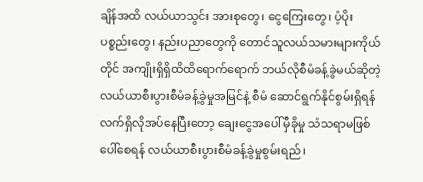ချိန်အထိ လယ်ယာသွင်း အားစုတွေ၊ ငွေကြေးတွေ၊ ပံ့ပိုးပစ္စည်းတွေ၊ နည်းပညာတွေကို တောင်သူလယ်သမားများကိုယ်တိုင် အကျိုးရှိရှိထိထိရောက်ရောက် ဘယ်လိုစီမံခန့်ခွဲမယ်ဆိုတဲ့ လယ်ယာစီးပွားစီမံခန့်ခွဲမှုအမြင်နဲ့ စီမံ ဆောင်ရွက်နိုင်စွမ်းရှိရန် လက်ရှိလိုအပ်နေပြီးတော့ ချေးငွေအပေါ်မှီခိုမှု သံသရာမဖြစ်ပေါ်စေရန် လယ်ယာစီးပွားစီမံခန့်ခွဲမှုစွမ်းရည်၊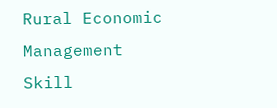Rural Economic Management Skill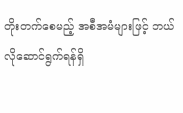တိုးတက်စေမည့် အစီအမံများဖြင့် ဘယ်လိုဆောင်ရွက်ရန်ရှိ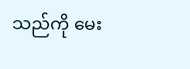သည်ကို မေး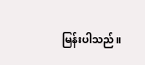မြန်းပါသည်။